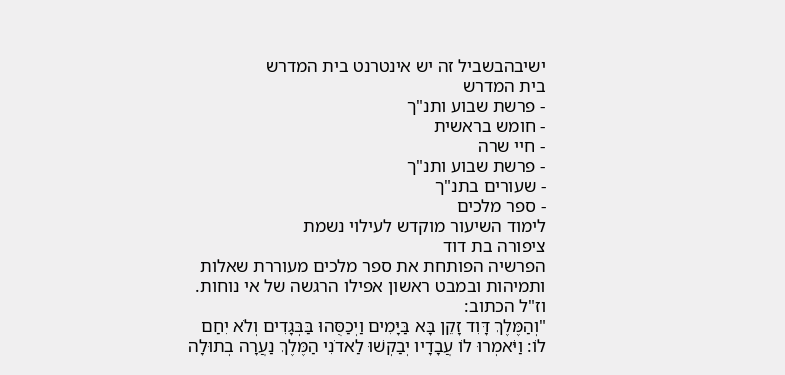ישיבהבשביל זה יש אינטרנט בית המדרש
בית המדרש
- פרשת שבוע ותנ"ך
- חומש בראשית
- חיי שרה
- פרשת שבוע ותנ"ך
- שעורים בתנ"ך
- ספר מלכים
לימוד השיעור מוקדש לעילוי נשמת
ציפורה בת דוד
הפרשיה הפותחת את ספר מלכים מעוררת שאלות ותמיהות ובמבט ראשון אפילו הרגשה של אי נוחות. וז"ל הכתוב:
"וְהַמֶּלֶךְ דָּוִד זָקֵן בָּא בַּיָּמִים וַיְכַסֻּהוּ בַּבְּגָדִים וְלֹא יִחַם לוֹ: וַיֹּאמְרוּ לוֹ עֲבָדָיו יְבַקְשׁוּ לַאדֹנִי הַמֶּלֶךְ נַעֲרָה בְתוּלָה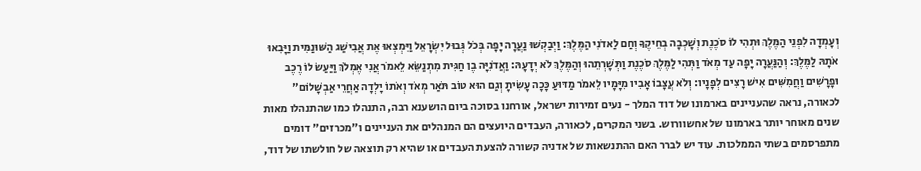וְעָמְדָה לִפְנֵי הַמֶּלֶךְ וּתְהִי לוֹ סֹכֶנֶת וְשָׁכְבָה בְחֵיקֶךָ וְחַם לַאדֹנִי הַמֶּלֶךְ: וַיְבַקְשׁוּ נַעֲרָה יָפָה בְּכֹל גְּבוּל יִשְׂרָאֵל וַיִּמְצְאוּ אֶת אֲבִישַׁג הַשּׁוּנַמִּית וַיָּבִאוּ אֹתָהּ לַמֶּלֶךְ: וְהַנַּעֲרָה יָפָה עַד מְאֹד וַתְּהִי לַמֶּלֶךְ סֹכֶנֶת וַתְּשָׁרְתֵהוּ וְהַמֶּלֶךְ לֹא יְדָעָהּ: וַאֲדֹנִיָּה בֶן חַגִּית מִתְנַשֵּׂא לֵאמֹר אֲנִי אֶמְלֹךְ וַיַּעַשׂ לוֹ רֶכֶב וּפָרָשִׁים וַחֲמִשִּׁים אִישׁ רָצִים לְפָנָיו: וְלֹא עֲצָבוֹ אָבִיו מִיָּמָיו לֵאמֹר מַדּוּעַ כָּכָה עָשִׂיתָ וְגַם הוּא טוֹב תֹּאַר מְאֹד וְאֹתוֹ יָלְדָה אַחֲרֵי אַבְשָׁלוֹם"
לכאורה, נראה שהעניינים בארמונו של דוד המלך - נעים זמירות ישראל, אורחנו בסוכה ביום הושענא רבה, התנהלו כמו שהתנהלו מאות שנים מאוחר יותר בארמונו של אחשוורוש. בשני המקרים, לכאורה, העבדים היועצים הם המנהלים את העניינים ו"מכרזים" דומים מתפרסמים בשתי הממלכות. עוד יש לברר האם ההתנשאות של אדניה קשורה להצעת העבדים או שהיא רק תוצאה של חולשתו של דוד,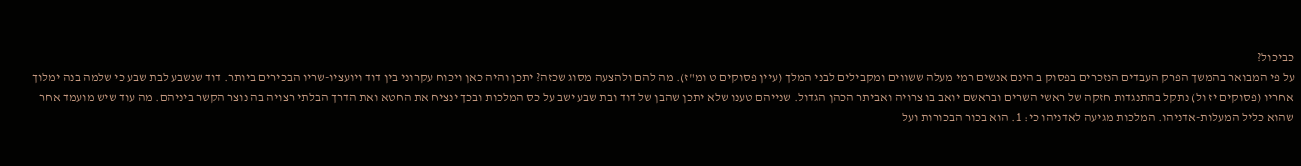כביכול?
על פי המבואר בהמשך הפרק העבדים הנזכרים בפסוק ב הינם אנשים רמי מעלה ששווים ומקבילים לבני המלך (עיין פסוקים ט ומ"ז). מה להם ולהצעה מסוג שכזה? יתכן והיה כאן ויכוח עקרוני בין דוד ויועציו-שריו הבכירים ביותר. דוד שנשבע לבת שבע כי שלמה בנה ימלוך אחריו (פסוקים יז ול) נתקל בהתנגדות חזקה של ראשי השרים ובראשם יואב בו צרויה ואביתר הכהן הגדול. שנייהם טענו שלא יתכן שהבן של דוד ובת שבע ישב על כס המלכות ובכך ינציח את החטא ואת הדרך הבלתי רצויה בה נוצר הקשר ביניהם. מה עוד שיש מועמד אחר שהוא כליל המעלות-אדניהו. המלכות מגיעה לאדניהו כי: 1. הוא בכור הבכורות ועל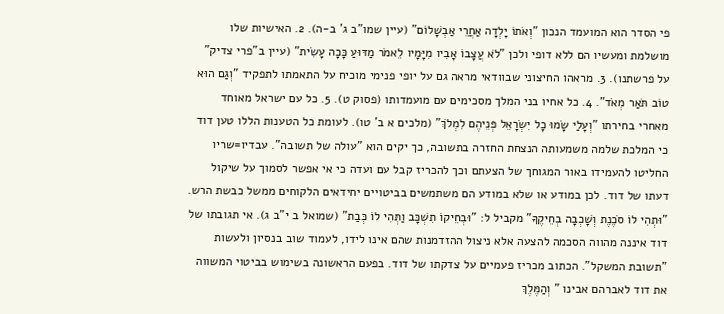פי הסדר הוא המועמד הנכון "וְאֹתוֹ יָלְדָה אַחֲרֵי אַבְשָׁלוֹם" (עיין שמו"ב ג' ב-ה). 2. האישיות שלו מושלמת ומעשיו הם ללא דופי ולכן "לֹא עֲצָבוֹ אָבִיו מִיָּמָיו לֵאמֹר מַדּוּעַ כָּכָה עָשִׂית" (עיין ב"פרי צדיק" על פרשתנו). 3. מראהו החיצוני שבוודאי מראה גם על יופי פנימי מוכיח על התאמתו לתפקיד "וְגַם הוּא טוֹב תֹּאַר מְאֹד". 4. כל אחיו בני המלך מסכימים עם מועמדותו (פסוק ט). 5. כל עם ישראל מאוחד מאחרי בחירתו "וְעָלַי שָׂמוּ כָל יִשְׂרָאֵל פְּנֵיהֶם לִמְלֹךְ" (מלכים א ב' טו). לעומת כל הטענות הללו טען דוד כי המלכת שלמה משמעותה הנצחת החזרה בתשובה, כך יקים הוא "עולה של תשובה". עבדיו=שריו החליטו להעמידו באור המגוחך של הצעתם וכך להכריז קבל עם ועדה כי אי אפשר לסמוך על שיקול דעתו של דוד. לכן במודע או שלא במודע הם משתמשים בביטויים יחידאים הלקוחים ממשל כבשת הרש. "וּתְהִי לוֹ סֹכֶנֶת וְשָׁכְבָה בְחֵיקֶךָ" מקביל ל: "וּבְחֵיקוֹ תִשְׁכָּב וַתְּהִי לוֹ כְּבַת" (שמואל ב י"ב ג). אי תגובתו של דוד איננה מהווה הסכמה להצעה אלא ניצול ההזדמנות שהם אינו לידו, לעמוד שוב בנסיון ולעשות "תשובת המשקל". הכתוב מכריז פעמיים על צדקתו של דוד. בפעם הראשונה בשימוש בביטוי המשווה את דוד לאברהם אבינו " וְהַמֶּלֶךְ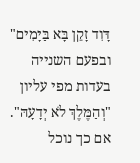דָּוִד זָקֵן בָּא בַּיָּמִים" ובפעם השנייה בעדות מפי עליון "וְהַמֶּלֶךְ לֹא יְדָעָהּ".
אם כך נוכל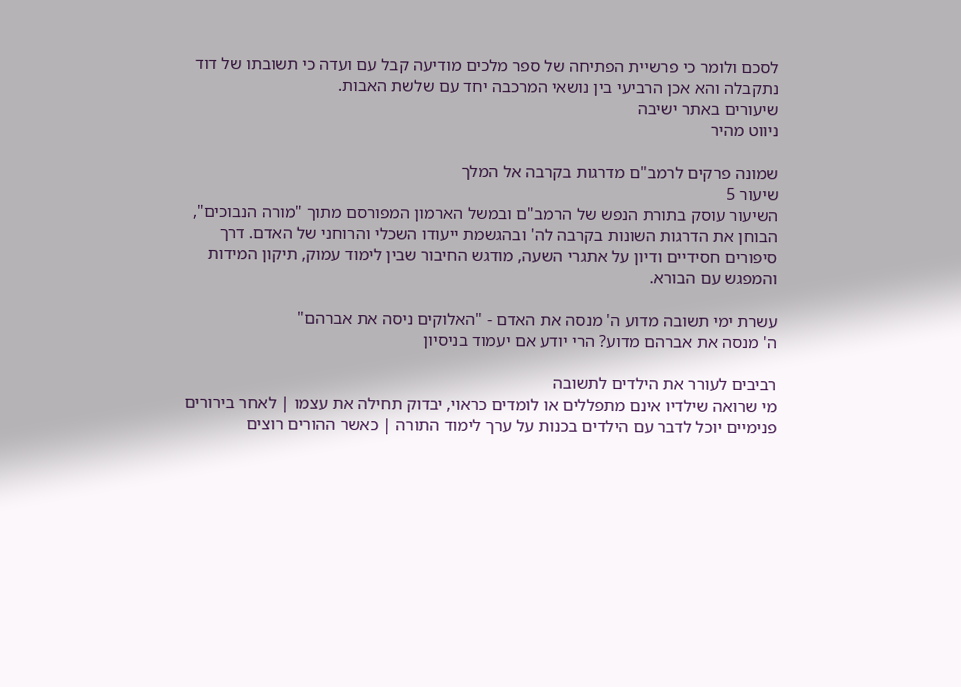לסכם ולומר כי פרשיית הפתיחה של ספר מלכים מודיעה קבל עם ועדה כי תשובתו של דוד נתקבלה והא אכן הרביעי בין נושאי המרכבה יחד עם שלשת האבות.
שיעורים באתר ישיבה
ניווט מהיר

שמונה פרקים לרמב"ם מדרגות בקרבה אל המלך
שיעור 5
השיעור עוסק בתורת הנפש של הרמב"ם ובמשל הארמון המפורסם מתוך "מורה הנבוכים", הבוחן את הדרגות השונות בקרבה לה' ובהגשמת ייעודו השכלי והרוחני של האדם. דרך סיפורים חסידיים ודיון על אתגרי השעה, מודגש החיבור שבין לימוד עמוק, תיקון המידות והמפגש עם הבורא.

עשרת ימי תשובה מדוע ה' מנסה את האדם - "האלוקים ניסה את אברהם"
ה' מנסה את אברהם מדוע? הרי יודע אם יעמוד בניסיון

רביבים לעורר את הילדים לתשובה
מי שרואה שילדיו אינם מתפללים או לומדים כראוי, יבדוק תחילה את עצמו | לאחר בירורים פנימיים יוכל לדבר עם הילדים בכנות על ערך לימוד התורה | כאשר ההורים רוצים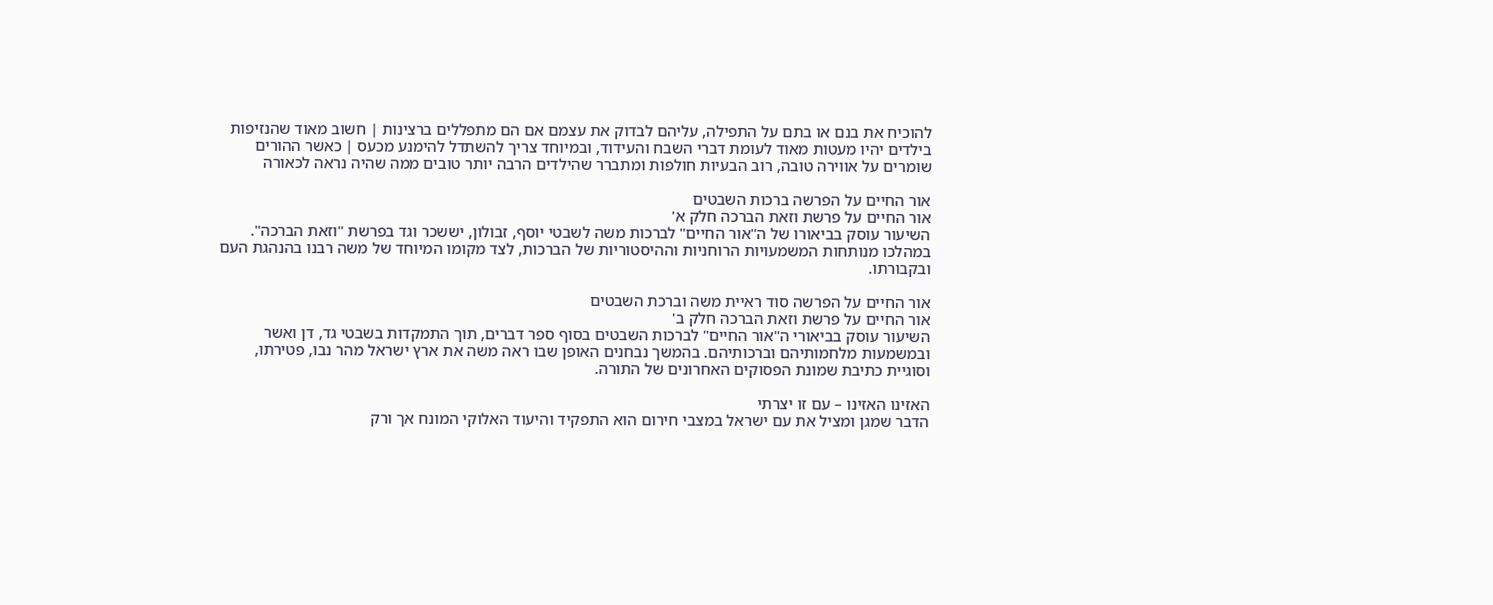להוכיח את בנם או בתם על התפילה, עליהם לבדוק את עצמם אם הם מתפללים ברצינות | חשוב מאוד שהנזיפות בילדים יהיו מעטות מאוד לעומת דברי השבח והעידוד, ובמיוחד צריך להשתדל להימנע מכעס | כאשר ההורים שומרים על אווירה טובה, רוב הבעיות חולפות ומתברר שהילדים הרבה יותר טובים ממה שהיה נראה לכאורה

אור החיים על הפרשה ברכות השבטים
אור החיים על פרשת וזאת הברכה חלק א'
השיעור עוסק בביאורו של ה"אור החיים" לברכות משה לשבטי יוסף, זבולון, יששכר וגד בפרשת "וזאת הברכה". במהלכו מנותחות המשמעויות הרוחניות וההיסטוריות של הברכות, לצד מקומו המיוחד של משה רבנו בהנהגת העם ובקבורתו.

אור החיים על הפרשה סוד ראיית משה וברכת השבטים
אור החיים על פרשת וזאת הברכה חלק ב'
השיעור עוסק בביאורי ה"אור החיים" לברכות השבטים בסוף ספר דברים, תוך התמקדות בשבטי גד, דן ואשר ובמשמעות מלחמותיהם וברכותיהם. בהמשך נבחנים האופן שבו ראה משה את ארץ ישראל מהר נבו, פטירתו, וסוגיית כתיבת שמונת הפסוקים האחרונים של התורה.

האזינו האזינו – עם זו יצרתי
הדבר שמגן ומציל את עם ישראל במצבי חירום הוא התפקיד והיעוד האלוקי המונח אך ורק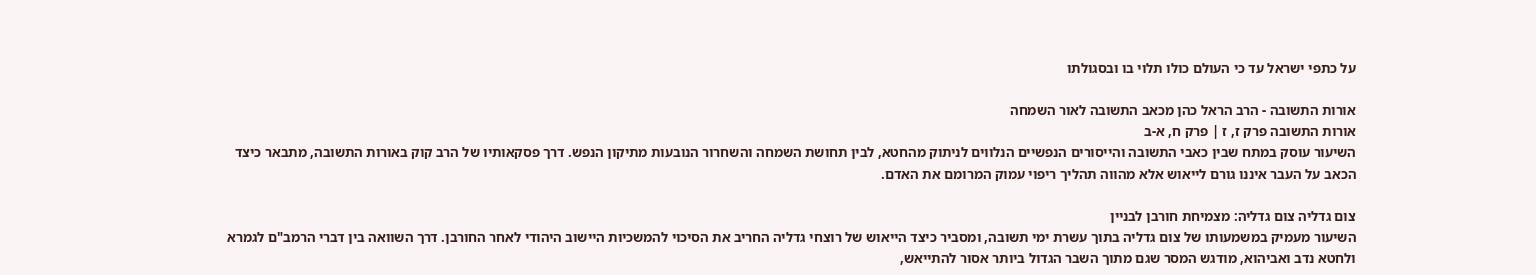על כתפי ישראל עד כי העולם כולו תלוי בו ובסגולתו

אורות התשובה - הרב הראל כהן מכאב התשובה לאור השמחה
אורות התשובה פרק ז, ז | פרק ח, א-ב
השיעור עוסק במתח שבין כאבי התשובה והייסורים הנפשיים הנלווים לניתוק מהחטא, לבין תחושת השמחה והשחרור הנובעות מתיקון הנפש. דרך פסקאותיו של הרב קוק באורות התשובה, מתבאר כיצד הכאב על העבר איננו גורם לייאוש אלא מהווה תהליך ריפוי עמוק המרומם את האדם.

צום גדליה צום גדליה: מצמיחת חורבן לבניין
השיעור מעמיק במשמעותו של צום גדליה בתוך עשרת ימי תשובה, ומסביר כיצד הייאוש של רוצחי גדליה החריב את הסיכוי להמשכיות היישוב היהודי לאחר החורבן. דרך השוואה בין דברי הרמב"ם לגמרא ולחטא נדב ואביהוא, מודגש המסר שגם מתוך השבר הגדול ביותר אסור להתייאש,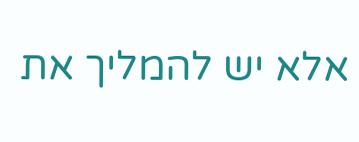אלא יש להמליך את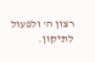רצון ה' ולפעול לתיקון.